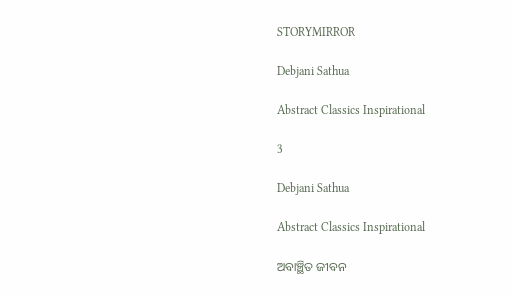STORYMIRROR

Debjani Sathua

Abstract Classics Inspirational

3

Debjani Sathua

Abstract Classics Inspirational

ଅବାଞ୍ଛିତ ଜୀବନ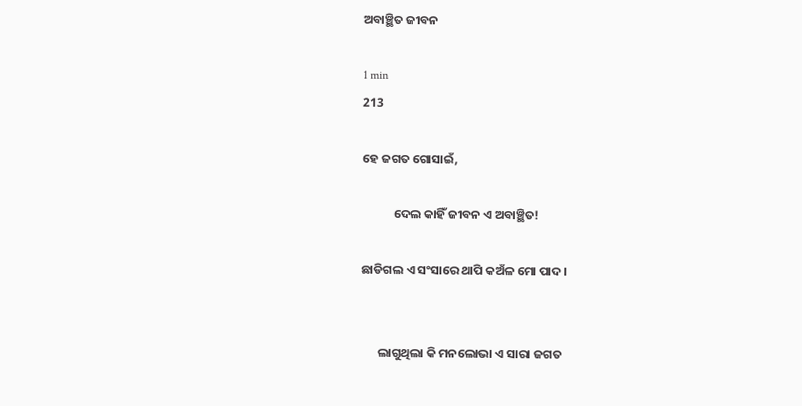ଅବାଞ୍ଛିତ ଜୀବନ

1 min
213

ହେ ଜଗତ ଗୋସାଇଁ,

           ଦେଲ କାହିଁ ଜୀବନ ଏ ଅବାଞ୍ଛିତ!

ଛାଡିଗଲ ଏ ସଂସାରେ ଥାପି କଅଁଳ ମୋ ପାଦ ।


      ଲାଗୁଥିଲା କି ମନଲୋଭା ଏ ସାରା ଜଗତ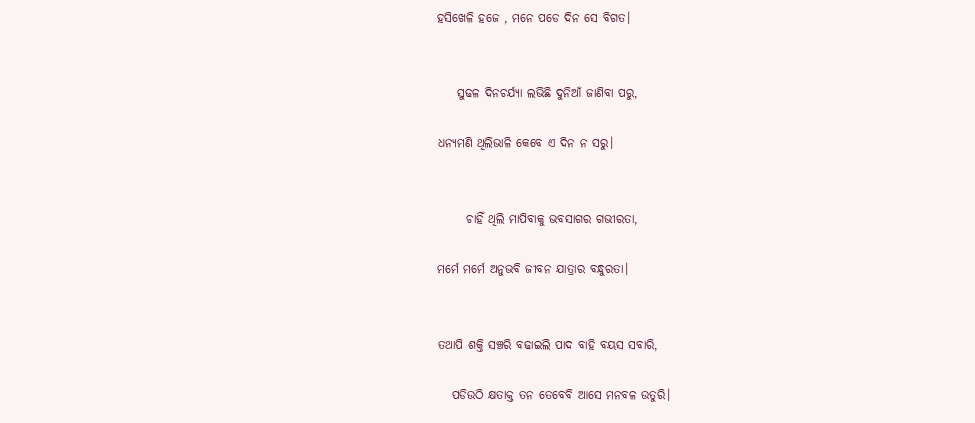ହସିଖେଳି ହଜେ , ମନେ ପଡେ ଦିନ ସେ ବିଗତ।


    ସୁଢଳ ଦିନଚର୍ଯ୍ୟା ଲଭିଛି ଦୁନିଆଁ ଜାଣିବା ପରୁ,

ଧନ୍ୟମଣି ଥିଲିଭାଳି କେବେ ଏ ଦିନ ନ ସରୁ।


      ଚାହିଁ ଥିଲି ମାପିବାକୁ ଭବସାଗର ଗଭୀରତା,

ମର୍ମେ ମର୍ମେ ଅନୁଭବି ଜୀବନ ଯାତ୍ରାର ବନ୍ଧୁରତା।


ତଥାପି ଶକ୍ତି ସଞ୍ଚରି ବଢାଇଲି ପାଦ ବାହି ବୟସ ସବାରି,

   ପଡିଉଠି କ୍ଷତାକ୍ତ ତନ ତେବେବି ଆସେ ମନବଳ ଉତୁରି।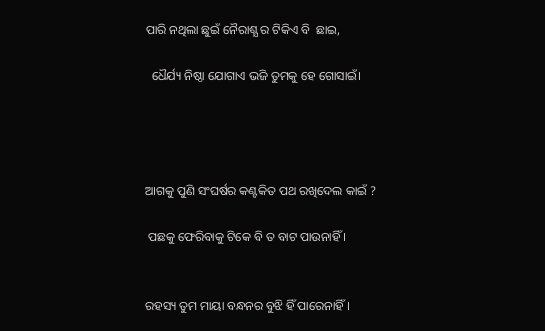ପାରି ନଥିଲା ଛୁଇଁ ନୈରାଶ୍ଯ ର ଟିକିଏ ବି  ଛାଇ,

  ଧୈର୍ଯ୍ୟ ନିଷ୍ଠା ଯୋଗାଏ ଭଜି ତୁମକୁ ହେ ଗୋସାଇଁ।




ଆଗକୁ ପୁଣି ସଂଘର୍ଷର କଣ୍ଟକିତ ପଥ ରଖିଦେଲ କାଇଁ ?

 ପଛକୁ ଫେରିବାକୁ ଟିକେ ବି ତ ବାଟ ପାଉନାହିଁ ।


ରହସ୍ୟ ତୁମ ମାୟା ବନ୍ଧନର ବୁଝି ହିଁ ପାରେନାହିଁ।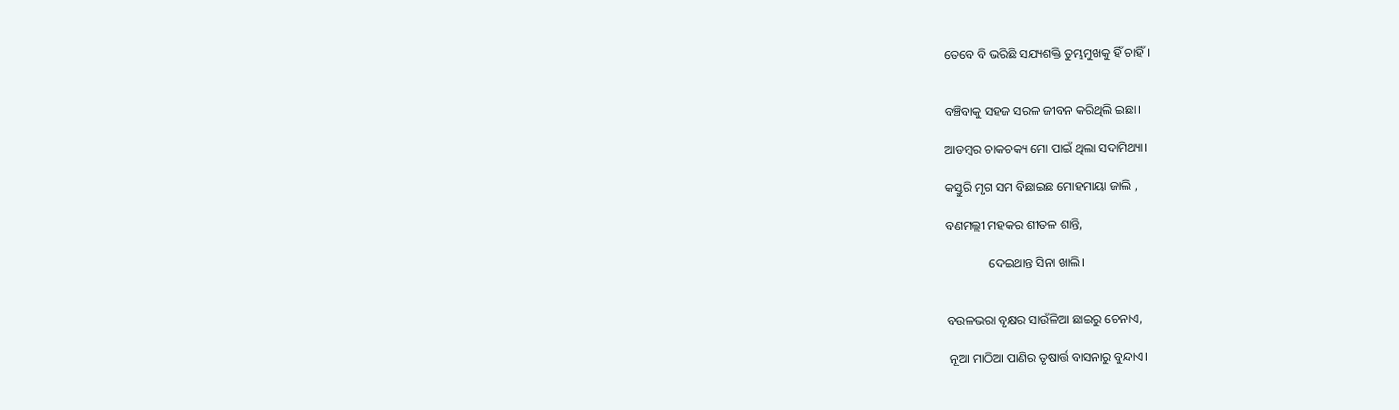ତେବେ ବି ଭରିଛି ସଯ୍ୟଶକ୍ତି ତୁମ୍ଭମୁଖକୁ ହିଁ ଚାହିଁ।


ବଞ୍ଚିବାକୁ ସହଜ ସରଳ ଜୀବନ କରିଥିଲି ଇଛା।

ଆଡମ୍ବର ଚାକଚକ୍ୟ ମୋ ପାଇଁ ଥିଲା ସଦାମିଥ୍ୟା।

କସ୍ତୁରି ମୃଗ ସମ ବିଛାଇଛ ମୋହମାୟା ଜାଲି ,

ବଣମଲ୍ଲୀ ମହକର ଶୀତଳ ଶାନ୍ତି,

              ଦେଇଥାନ୍ତ ସିନା ଖାଲି।


ବଉଳଭରା ବୃକ୍ଷର ସାଉଁଳିଆ ଛାଇରୁ ଚେନାଏ,

 ନୂଆ ମାଠିଆ ପାଣିର ତୃଷାର୍ତ୍ତ ବାସନାରୁ ବୁନ୍ଦାଏ।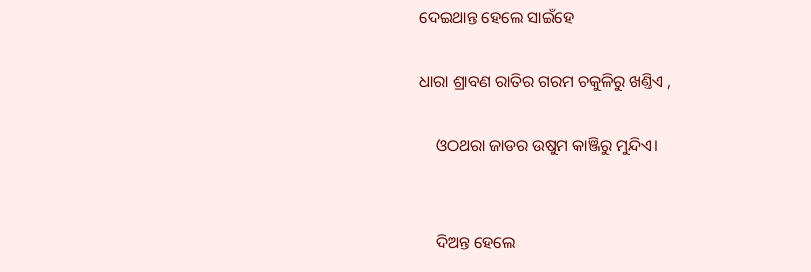ଦେଇଥାନ୍ତ ହେଲେ ସାଇଁହେ

ଧାରା ଶ୍ରାବଣ ରାତିର ଗରମ ଚକୁଳିରୁ ଖଣ୍ତିଏ ,

    ଓଠଥରା ଜାଡର ଉଷୁମ କାଞ୍ଜିରୁ ମୁନ୍ଦିଏ।


    ଦିଅନ୍ତ ହେଲେ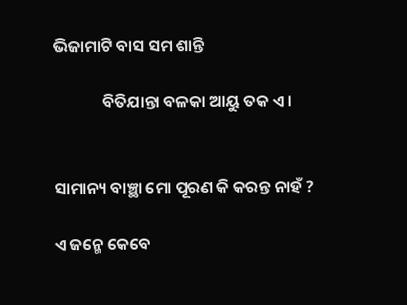ଭିଜାମାଟି ବାସ ସମ ଶାନ୍ତି

             ବିତିଯାନ୍ତା ବଳକା ଆୟୁ ତକ ଏ।


ସାମାନ୍ୟ ବାଞ୍ଛା ମୋ ପୂରଣ କି କରନ୍ତ ନାହଁ ?

ଏ ଜନ୍ମେ କେବେ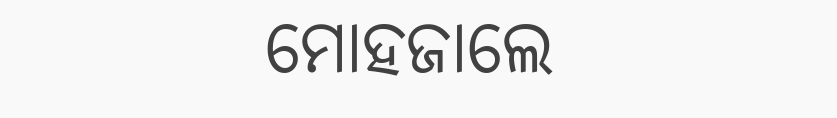ମୋହଜାଲେ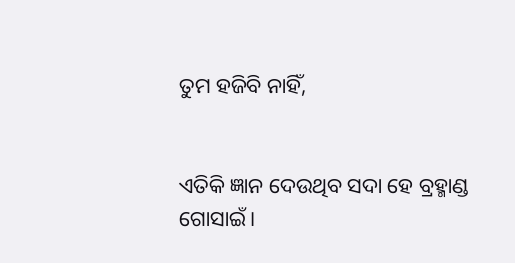ତୁମ ହଜିବି ନାହିଁ,


ଏତିକି ଜ୍ଞାନ ଦେଉଥିବ ସଦା ହେ ବ୍ରହ୍ମାଣ୍ଡ ଗୋସାଇଁ।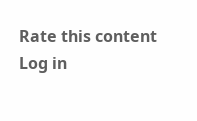Rate this content
Log in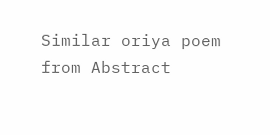Similar oriya poem from Abstract